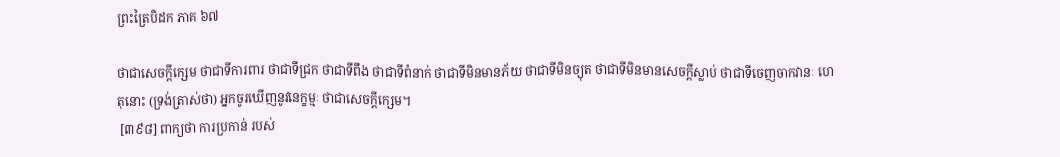ព្រះត្រៃបិដក ភាគ ៦៧

ថាជាសេចក្តីក្សេម ថាជាទីការពារ ថាជាទីជ្រក ថាជាទីពឹង ថាជាទីពំនាក់ ថាជាទីមិនមានភ័យ ថាជាទីមិនច្យុត ថាជាទីមិនមានសេចក្តីស្លាប់ ថាជាទីចេញចាកវានៈ ហេតុនោះ (ទ្រង់ត្រាស់ថា) អ្នកចូរឃើញនូវនេក្ខម្មៈ ថាជាសេចក្តីក្សេម។
 [៣៩៨] ពាក្យថា ការប្រកាន់ របស់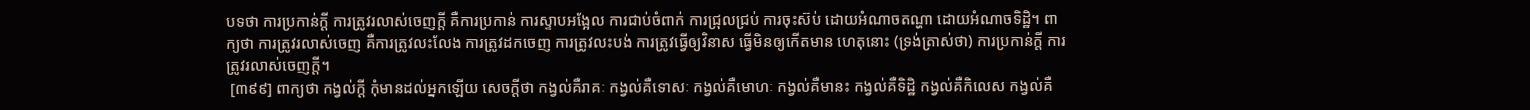បទថា ការប្រកាន់ក្តី ការត្រូវរលាស់ចេញក្តី គឺការប្រកាន់ ការស្ទាបអង្អែល ការជាប់ចំពាក់ ការជ្រុលជ្រប់ ការចុះស៊ប់ ដោយអំណាចតណ្ហា ដោយអំណាចទិដ្ឋិ។ ពាក្យថា ការត្រូវរលាស់ចេញ គឺការត្រូវលះលែង ការត្រូវដកចេញ ការត្រូវលះបង់ ការត្រូវធ្វើឲ្យវិនាស ធ្វើមិនឲ្យកើតមាន ហេតុនោះ (ទ្រង់ត្រាស់ថា) ការប្រកាន់ក្តី ការត្រូវរលាស់ចេញក្តី។
 [៣៩៩] ពាក្យថា កង្វល់ក្តី កុំមានដល់អ្នកឡើយ សេចក្តីថា កង្វល់គឺរាគៈ កង្វល់គឺទោសៈ កង្វល់គឺមោហៈ កង្វល់គឺមានះ កង្វល់គឺទិដ្ឋិ កង្វល់គឺកិលេស កង្វល់គឺ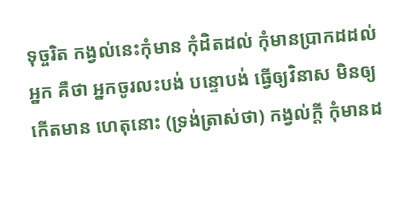ទុច្ចរិត កង្វល់នេះកុំមាន កុំដិតដល់ កុំមានប្រាកដដល់អ្នក គឺថា អ្នកចូរលះបង់ បន្ទោបង់ ធ្វើឲ្យវិនាស មិនឲ្យកើតមាន ហេតុនោះ (ទ្រង់ត្រាស់ថា) កង្វល់ក្តី កុំមានដ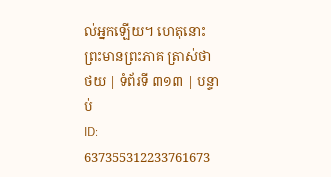ល់អ្នកឡើយ។ ហេតុនោះ ព្រះមានព្រះភាគ ត្រាស់ថា
ថយ | ទំព័រទី ៣១៣ | បន្ទាប់
ID: 637355312233761673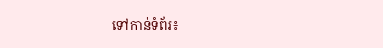ទៅកាន់ទំព័រ៖